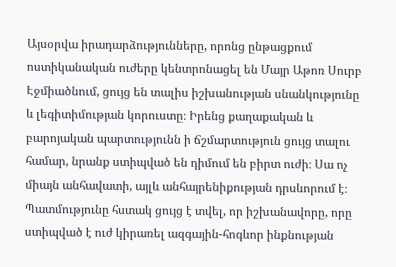Այսօրվա իրադարձությունները, որոնց ընթացքում ոստիկանական ուժերը կենտրոնացել են Մայր Աթոռ Սուրբ Էջմիածնում, ցույց են տալիս իշխանության սնանկությունը և լեգիտիմության կորուստը։ Իրենց քաղաքական և բարոյական պարտությունն ի ճշմարտություն ցույց տալու համար, նրանք ստիպված են դիմում են բիրտ ուժի։ Սա ոչ միայն անհավատի, այլև անհայրենիքության դրսևորում է։
Պատմությունը հստակ ցույց է տվել, որ իշխանավորը, որը ստիպված է ուժ կիրառել ազգային-հոգևոր ինքնության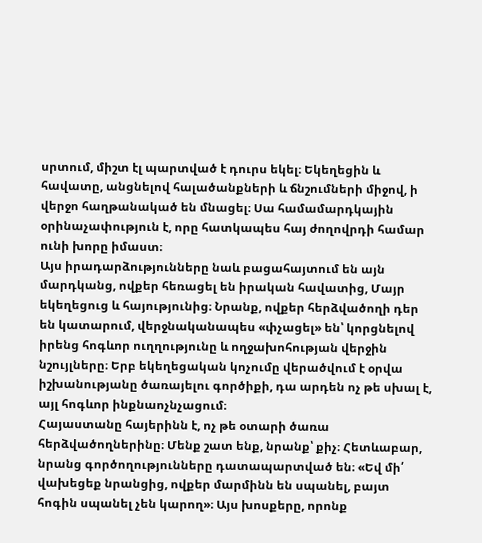սրտում, միշտ էլ պարտված է դուրս եկել։ Եկեղեցին և հավատը, անցնելով հալածանքների և ճնշումների միջով, ի վերջո հաղթանակած են մնացել։ Սա համամարդկային օրինաչափություն է, որը հատկապես հայ ժողովրդի համար ունի խորը իմաստ։
Այս իրադարձությունները նաև բացահայտում են այն մարդկանց, ովքեր հեռացել են իրական հավատից, Մայր եկեղեցուց և հայությունից։ Նրանք, ովքեր հերձվածողի դեր են կատարում, վերջնականապես «փչացել» են՝ կորցնելով իրենց հոգևոր ուղղությունը և ողջախոհության վերջին նշույլները։ Երբ եկեղեցական կոչումը վերածվում է օրվա իշխանությանը ծառայելու գործիքի, դա արդեն ոչ թե սխալ է, այլ հոգևոր ինքնաոչնչացում։
Հայաստանը հայերինն է, ոչ թե օտարի ծառա հերձվածողներինը։ Մենք շատ ենք, նրանք՝ քիչ։ Հետևաբար, նրանց գործողությունները դատապարտված են։ «Եվ մի՛ վախեցեք նրանցից, ովքեր մարմինն են սպանել, բայտ հոգին սպանել չեն կարող»։ Այս խոսքերը, որոնք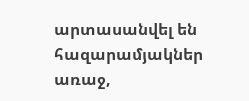արտասանվել են հազարամյակներ առաջ,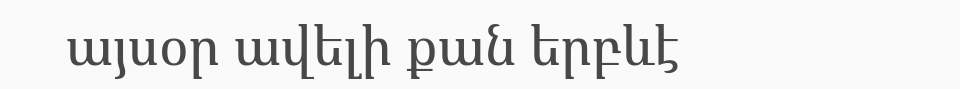այսօր ավելի քան երբևէ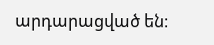արդարացված են։